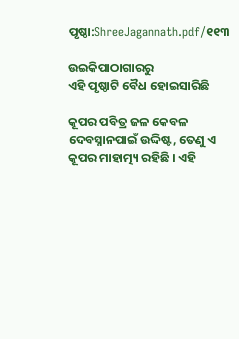ପୃଷ୍ଠା:ShreeJagannath.pdf/୧୧୩

ଉଇକିପାଠାଗାର‌ରୁ
ଏହି ପୃଷ୍ଠାଟି ବୈଧ ହୋଇସାରିଛି

କୂପର ପବିତ୍ର ଜଳ କେବଳ ଦେବସ୍ନାନପାଇଁ ଉଦ୍ଦିଷ୍ଟ, ତେଣୁ ଏ କୂପର ମାହାତ୍ମ୍ୟ ରହିଛି । ଏହି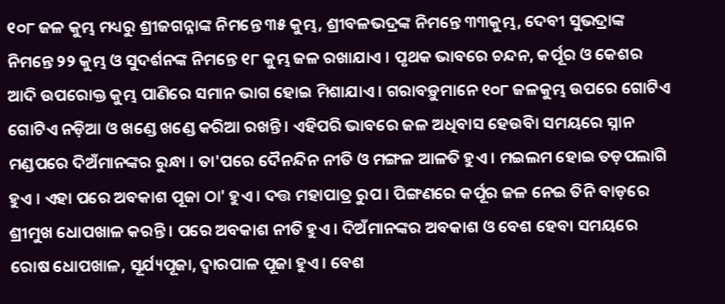୧୦୮ ଜଳ କୁମ୍ଭ ମଧ୍ୟରୁ ଶ୍ରୀଜଗନ୍ନାଙ୍କ ନିମନ୍ତେ ୩୫ କୁମ୍ଭ, ଶ୍ରୀବଳଭଦ୍ରଙ୍କ ନିମନ୍ତେ ୩୩କୁମ୍ଭ, ଦେବୀ ସୁଭଦ୍ରାଙ୍କ ନିମନ୍ତେ ୨୨ କୁମ୍ଭ ଓ ସୁଦର୍ଶନଙ୍କ ନିମନ୍ତେ ୧୮ କୁମ୍ଭ ଜଳ ରଖାଯାଏ । ପୃଥକ ଭାବରେ ଚନ୍ଦନ, କର୍ପୂର ଓ କେଶର ଆଦି ଉପରୋକ୍ତ କୁମ୍ଭ ପାଣିରେ ସମାନ ଭାଗ ହୋଇ ମିଶାଯାଏ । ଗରାବଡ଼ୁମାନେ ୧୦୮ ଜଳକୁମ୍ଭ ଉପରେ ଗୋଟିଏ ଗୋଟିଏ ନଡ଼ିଆ ଓ ଖଣ୍ଡେ ଖଣ୍ଡେ କରିଆ ରଖନ୍ତି । ଏହିପରି ଭାବରେ ଜଳ ଅଧିବାସ ହେଉିବା ସମୟରେ ସ୍ନାନ ମଣ୍ଡପରେ ଦିଅଁମାନଙ୍କର ରୁନ୍ଧା । ତା'ପରେ ଦୈନନ୍ଦିନ ନୀତି ଓ ମଙ୍ଗଳ ଆଳତି ହୁଏ । ମଇଲମ ହୋଇ ତଡ଼ପଲାଗି ହୁଏ । ଏହା ପରେ ଅବକାଶ ପୂଜା ଠା' ହୁଏ । ଦତ୍ତ ମହାପାତ୍ର ରୁପ । ପିଙ୍ଗଣରେ କର୍ପୂର ଜଳ ନେଇ ତିନି ବାଡ଼ରେ ଶ୍ରୀମୁଖ ଧୋପଖାଳ କରନ୍ତି । ପରେ ଅବକାଶ ନୀତି ହୁଏ । ଦିଅଁମାନଙ୍କର ଅବକାଶ ଓ ବେଶ ହେବା ସମୟରେ ରୋଷ ଧୋପଖାଳ, ସୂର୍ଯ୍ୟପୂଜା, ଦ୍ୱାରପାଳ ପୂଜା ହୁଏ । ବେଶ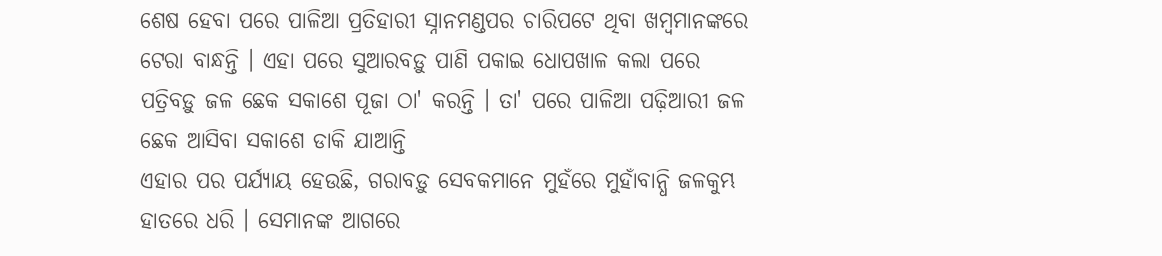ଶେଷ ହେବା ପରେ ପାଳିଆ ପ୍ରତିହାରୀ ସ୍ନାନମଣ୍ଡପର ଚାରିପଟେ ଥିବା ଖମ୍ବମାନଙ୍କରେ ଟେରା ବାନ୍ଧନ୍ତି । ଏହା ପରେ ସୁଆରବଡ଼ୁ ପାଣି ପକାଇ ଧୋପଖାଳ କଲା ପରେ ପତ୍ରିବଡ଼ୁ ଜଳ ଛେକ ସକାଶେ ପୂଜା ଠା' କରନ୍ତି । ତା' ପରେ ପାଳିଆ ପଢ଼ିଆରୀ ଜଳ ଛେକ ଆସିବା ସକାଶେ ଡାକି ଯାଆନ୍ତି
ଏହାର ପର ପର୍ଯ୍ୟାୟ ହେଉଛି, ଗରାବଡ଼ୁ ସେବକମାନେ ମୁହଁରେ ମୁହାଁବାନ୍ଧି ଜଳକୁମ୍ଭ ହାତରେ ଧରି । ସେମାନଙ୍କ ଆଗରେ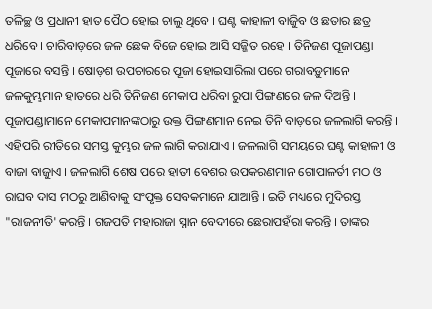ତଳିଚ୍ଛ ଓ ପ୍ରଧାନୀ ହାତ ପୈଠ ହୋଇ ଚାଲୁ ଥିବେ । ଘଣ୍ଟ କାହାଳୀ ବାଜୁିବ ଓ ଛତାର ଛତ୍ର ଧରିବେ । ଚାରିବାଡ଼ରେ ଜଳ ଛେକ ବିଜେ ହୋଇ ଆସି ସଜ୍ଜିତ ରହେ । ତିନିଜଣ ପୂଜାପଣ୍ଡା ପୂଜାରେ ବସନ୍ତି । ଷୋଡ଼ଶ ଉପଚାରରେ ପୂଜା ହୋଇସାରିଲା ପରେ ଗରାବଡ଼ୁମାନେ ଜଳକୁମ୍ଭମାନ ହାତରେ ଧରି ତିନିଜଣ ମେକାପ ଧରିବା ରୁପା ପିଙ୍ଗଣରେ ଜଳ ଦିଅନ୍ତି । ପୂଜାପଣ୍ଡାମାନେ ମେକାପମାନଙ୍କଠାରୁ ଉକ୍ତ ପିଙ୍ଗଣମାନ ନେଇ ତିନି ବାଡ଼ରେ ଜଳଲାଗି କରନ୍ତି । ଏହିପରି ରୀତିରେ ସମସ୍ତ କୁମ୍ଭର ଜଳ ଲାଗି କରାଯାଏ । ଜଳଲାଗି ସମୟରେ ଘଣ୍ଟ କାହାଳୀ ଓ ବାଜା ବାଜୁାଏ । ଜଳଲାଗି ଶେଷ ପରେ ହାତୀ ବେଶର ଉପକରଣମାନ ଗୋପାଳର୍ତୀ ମଠ ଓ ରାଘବ ଦାସ ମଠରୁ ଆଣିବାକୁ ସଂପୃକ୍ତ ସେବକମାନେ ଯାଆନ୍ତି । ଇତି ମଧ୍ୟରେ ମୁଦିରସ୍ତ "ରାଜନୀତି' କରନ୍ତି । ଗଜପତି ମହାରାଜା ସ୍ନାନ ବେଦୀରେ ଛେରାପହଁରା କରନ୍ତି । ତାଙ୍କର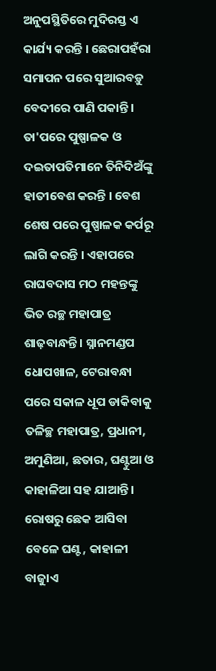ଅନୁପସ୍ଥିତିରେ ମୁଦିରସ୍ତ ଏ କାର୍ଯ୍ୟ କରନ୍ତି । ଛେରାପହଁରା ସମାପନ ପରେ ସୁଆରବଡ଼ୁ ବେଦୀରେ ପାଣି ପକାନ୍ତି । ତା'ପରେ ପୁଷ୍ପାଳକ ଓ ଦଇତାପତିମାନେ ତିନିଦିଅଁଙ୍କୁ ହାତୀବେଶ କରନ୍ତି । ବେଶ ଶେଷ ପରେ ପୁଷ୍ପାଳକ କର୍ପରୂ ଲାଗି କରନ୍ତି । ଏହାପରେ ରାଘବଦାସ ମଠ ମହନ୍ତଙ୍କୁ ଭିତ ରଚ୍ଛ ମହାପାତ୍ର ଶାଢ଼ବାନ୍ଧନ୍ତି । ସ୍ନାନମଣ୍ଡପ ଧୋପଖାଳ, ଟେରାବନ୍ଧା ପରେ ସକାଳ ଧୂପ ଡାକିବାକୁ ତଳିଚ୍ଛ ମହାପାତ୍ର, ପ୍ରଧାନୀ, ଅମୁଣିଆ, ଛତାର, ଘଣ୍ଟୁଆ ଓ କାହାଳିଆ ସହ ଯାଆନ୍ତି । ରୋଷରୁ ଛେକ ଆସିବା ବେଳେ ଘଣ୍ଟ, କାହାଳୀ ବାଜୁାଏ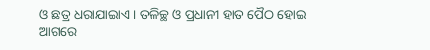ଓ ଛତ୍ର ଧରାଯାଇାଏ । ତଳିଚ୍ଛ ଓ ପ୍ରଧାନୀ ହାତ ପୈଠ ହୋଇ ଆଗରେ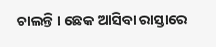ଚାଲନ୍ତି । ଛେକ ଆସିବା ରାସ୍ତାରେ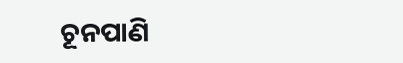ଚୂନପାଣି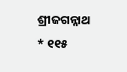ଶ୍ରୀଜଗନ୍ନାଥ * ୧୧୫